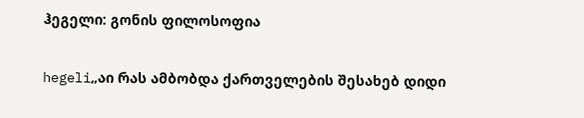ჰეგელი: გონის ფილოსოფია

hegeli„აი რას ამბობდა ქართველების შესახებ დიდი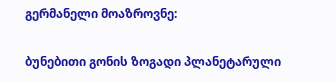გერმანელი მოაზროვნე:

ბუნებითი გონის ზოგადი პლანეტარული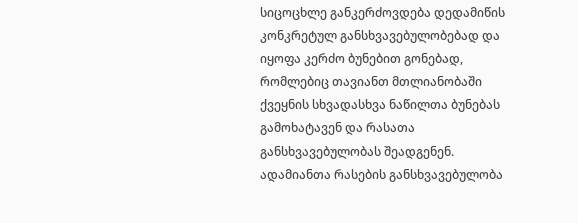სიცოცხლე განკერძოვდება დედამიწის კონკრეტულ განსხვავებულობებად და იყოფა კერძო ბუნებით გონებად, რომლებიც თავიანთ მთლიანობაში ქვეყნის სხვადასხვა ნაწილთა ბუნებას გამოხატავენ და რასათა განსხვავებულობას შეადგენენ. ადამიანთა რასების განსხვავებულობა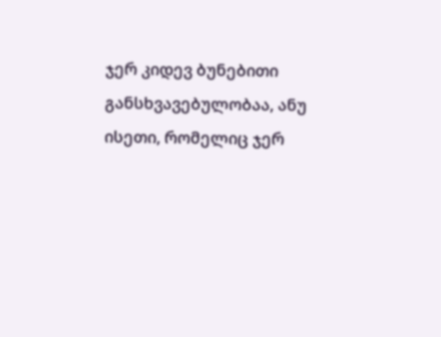ჯერ კიდევ ბუნებითი განსხვავებულობაა, ანუ ისეთი, რომელიც ჯერ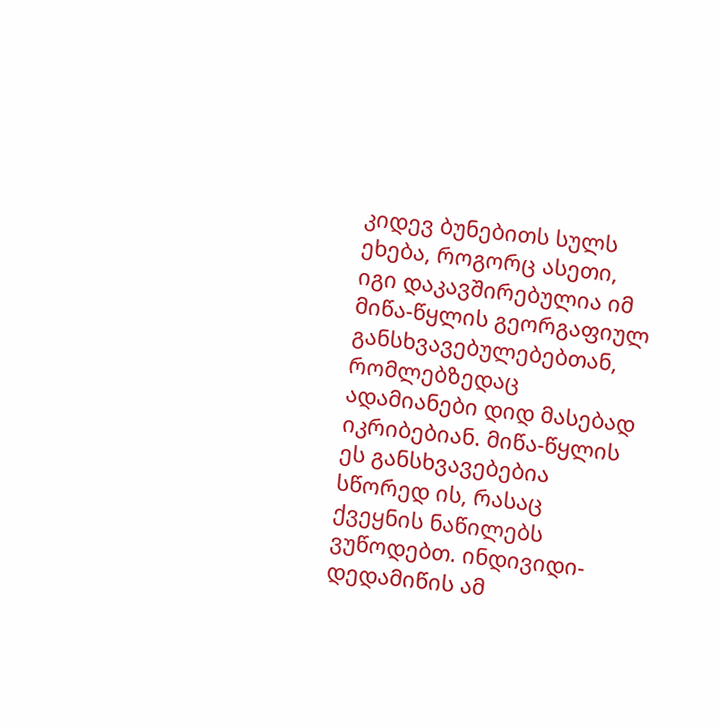კიდევ ბუნებითს სულს ეხება, როგორც ასეთი, იგი დაკავშირებულია იმ მიწა-წყლის გეორგაფიულ განსხვავებულებებთან, რომლებზედაც ადამიანები დიდ მასებად იკრიბებიან. მიწა-წყლის ეს განსხვავებებია სწორედ ის, რასაც ქვეყნის ნაწილებს ვუწოდებთ. ინდივიდი-დედამიწის ამ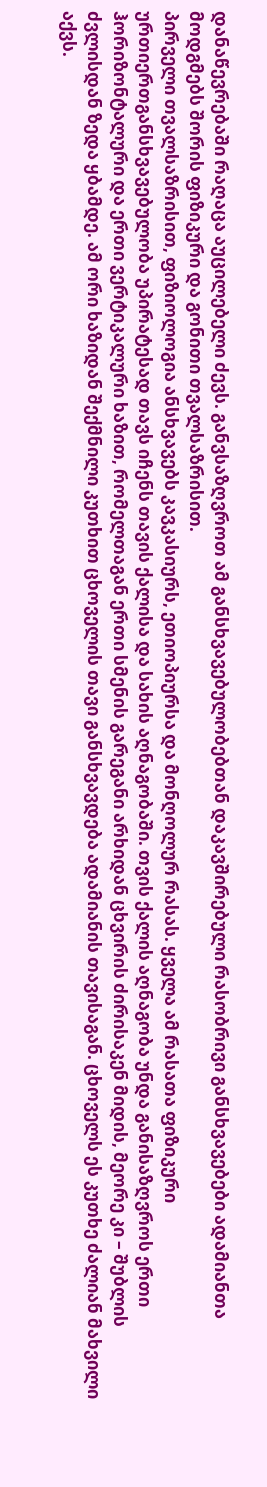დანაწევრებაში რაღაცა აუცილებელი ძევს. განვსაზღვროთ ამ განსხვავებულობებთან დაკავშირებული რასობრივი განსხვავებები ადამიანთა მოდგმებს შორის ფიზიკური და გონითი თვალსაზრისით.
პირველი თვალსაზრისით, ფიზიოლოგია ანსხვავებს კავკასიურს, ეთიოპიურსა და მონღოლურ რასას. ყველა ამ რასათა ფიზიკური ურთიერთგანსხვავებულობა უპირატესად თავს იჩენს თავის ქალისა და სახის აღნაგობაში. თვის ქალის აღნაგობა უნდა განისაზღვროს ერთი ჰორიზონტალური და ერთი ვერტიკალური ხაზით, რომელთაგან ერთი სმენის გარეგანი არხიდან ცხვირის ძირისაკენ მიდის, მეორე კი – შუბლის ძვლისდან ზედა ყბამდე. ამ ორი ხაზიდან შექმნილი კუთხით ცხოველის თავი განსხვავდება ადამიანის თავისაგან. ცხოველს ეს კუთხე ძალიან მახვილი აქვს.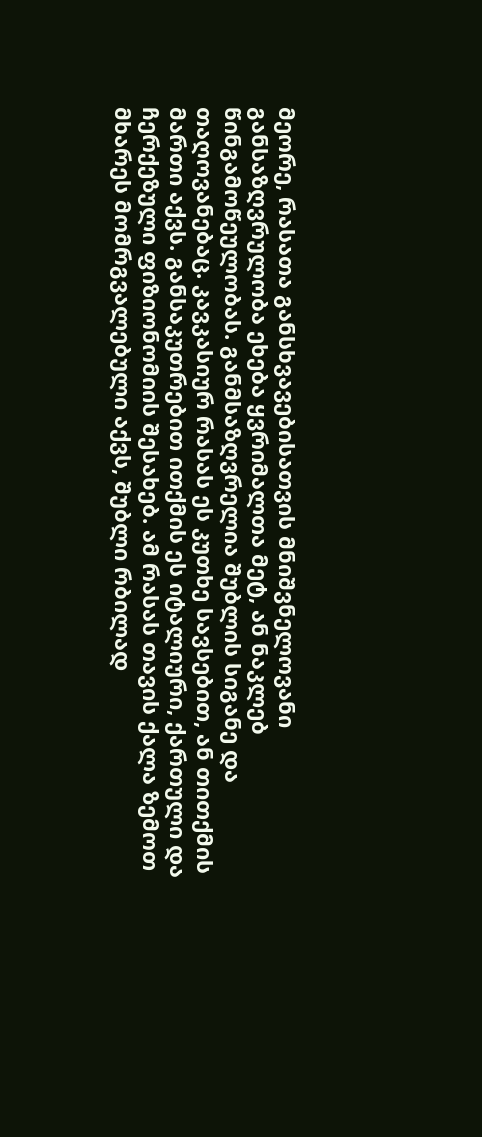მეორე, რასათა განსხვავებისათვის მნიშვნელოვანი განსაზღვრულობა ეხება ყვრიმალთა მეტ, ან ნაკლებ წინგამოწეულობას. განმსაზღვრელია შუბლის სიგანე და თაღოვანებაც. კავკასიურ რასას ეს კუთხე სავსებით, ან თითქმის მართი აქვს. განსაკუთრებით ითქმის ეს იტალიური, ქართული და ჩერქეზული ფიზიონომიის შესახებ. ამ რასას თავის ქალა ზემოთ მხარეს მომრგვალებული აქვს, შუბლი რბილად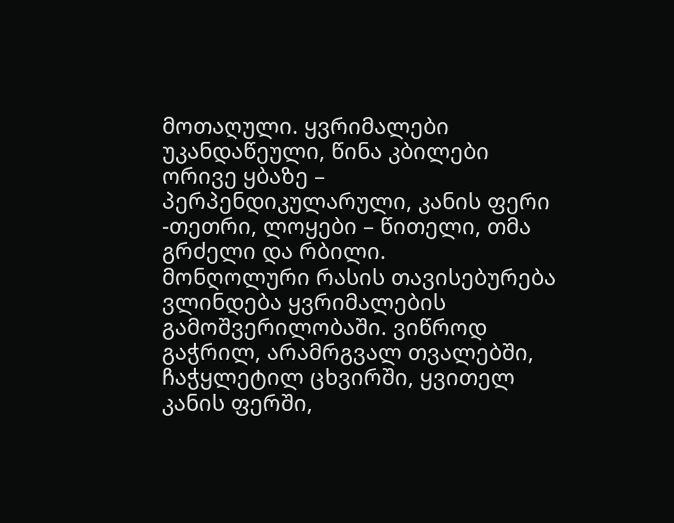მოთაღული. ყვრიმალები უკანდაწეული, წინა კბილები ორივე ყბაზე – პერპენდიკულარული, კანის ფერი -თეთრი, ლოყები – წითელი, თმა გრძელი და რბილი.
მონღოლური რასის თავისებურება ვლინდება ყვრიმალების გამოშვერილობაში. ვიწროდ გაჭრილ, არამრგვალ თვალებში, ჩაჭყლეტილ ცხვირში, ყვითელ კანის ფერში,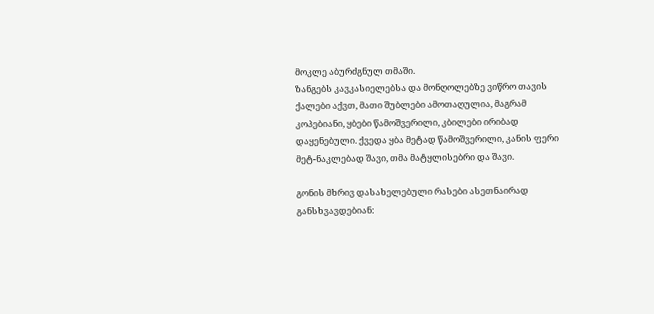მოკლე აბურძგნულ თმაში.
ზანგებს კავკასიელებსა და მონღოლებზე ვიწრო თავის ქალები აქვთ, მათი შუბლები ამოთაღულია, მაგრამ კოპებიანი, ყბები წამოშვერილი, კბილები ირიბად დაყენებული. ქვედა ყბა მეტად წამოშვერილი, კანის ფერი მეტ-ნაკლებად შავი, თმა მატყლისებრი და შავი.

გონის მხრივ დასახელებული რასები ასეთნაირად განსხვავდებიან: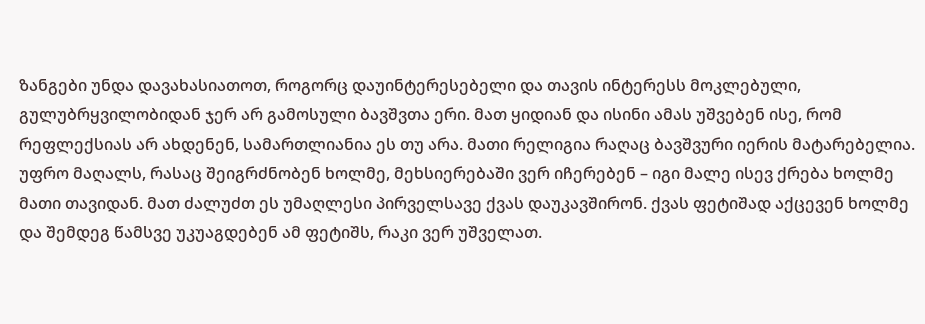ზანგები უნდა დავახასიათოთ, როგორც დაუინტერესებელი და თავის ინტერესს მოკლებული, გულუბრყვილობიდან ჯერ არ გამოსული ბავშვთა ერი. მათ ყიდიან და ისინი ამას უშვებენ ისე, რომ რეფლექსიას არ ახდენენ, სამართლიანია ეს თუ არა. მათი რელიგია რაღაც ბავშვური იერის მატარებელია. უფრო მაღალს, რასაც შეიგრძნობენ ხოლმე, მეხსიერებაში ვერ იჩერებენ – იგი მალე ისევ ქრება ხოლმე მათი თავიდან. მათ ძალუძთ ეს უმაღლესი პირველსავე ქვას დაუკავშირონ. ქვას ფეტიშად აქცევენ ხოლმე და შემდეგ წამსვე უკუაგდებენ ამ ფეტიშს, რაკი ვერ უშველათ.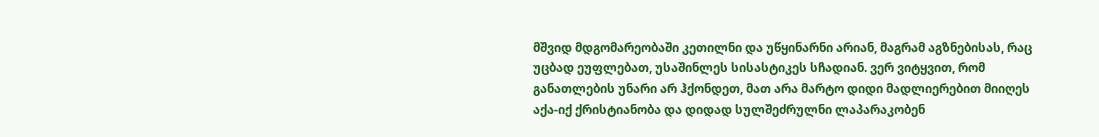მშვიდ მდგომარეობაში კეთილნი და უწყინარნი არიან, მაგრამ აგზნებისას, რაც უცბად ეუფლებათ, უსაშინლეს სისასტიკეს სჩადიან. ვერ ვიტყვით, რომ განათლების უნარი არ ჰქონდეთ, მათ არა მარტო დიდი მადლიერებით მიიღეს აქა-იქ ქრისტიანობა და დიდად სულშეძრულნი ლაპარაკობენ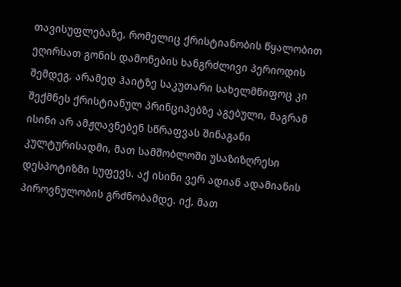თავისუფლებაზე, რომელიც ქრისტიანობის წყალობით ეღირსათ გონის დამონების ხანგრძლივი პერიოდის შემდეგ, არამედ ჰაიტზე საკუთარი სახელმწიფოც კი შექმნეს ქრისტიანულ პრინციპებზე აგებული, მაგრამ ისინი არ ამჟღავნებენ სწრაფვას შინაგანი კულტურისადმი, მათ სამშობლოში უსაზიზღრესი დესპოტიზმი სუფევს. აქ ისინი ვერ ადიან ადამიანის პიროვნულობის გრძნობამდე. იქ, მათ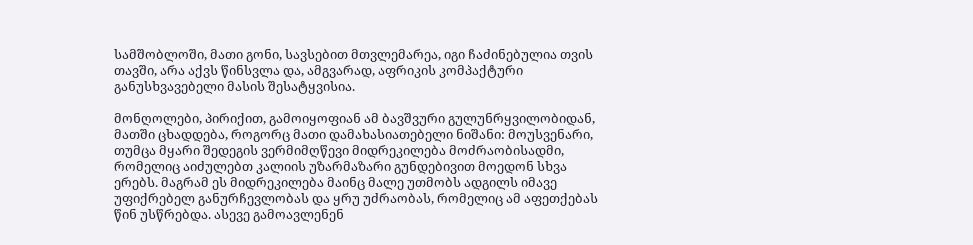სამშობლოში, მათი გონი, სავსებით მთვლემარეა, იგი ჩაძინებულია თვის თავში, არა აქვს წინსვლა და, ამგვარად, აფრიკის კომპაქტური განუსხვავებელი მასის შესატყვისია.

მონღოლები, პირიქით, გამოიყოფიან ამ ბავშვური გულუნრყვილობიდან, მათში ცხადდება, როგორც მათი დამახასიათებელი ნიშანი: მოუსვენარი, თუმცა მყარი შედეგის ვერმიმღწევი მიდრეკილება მოძრაობისადმი, რომელიც აიძულებთ კალიის უზარმაზარი გუნდებივით მოედონ სხვა ერებს. მაგრამ ეს მიდრეკილება მაინც მალე უთმობს ადგილს იმავე უფიქრებელ განურჩევლობას და ყრუ უძრაობას, რომელიც ამ აფეთქებას წინ უსწრებდა. ასევე გამოავლენენ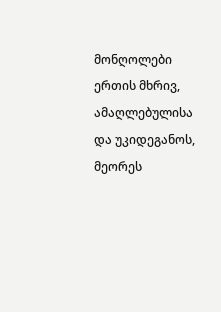მონღოლები ერთის მხრივ, ამაღლებულისა და უკიდეგანოს, მეორეს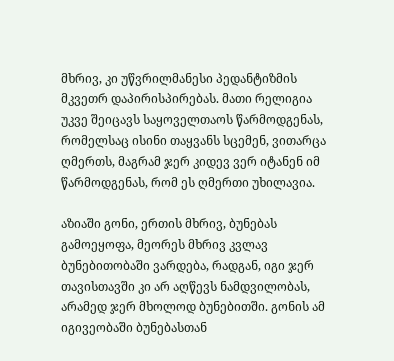მხრივ, კი უწვრილმანესი პედანტიზმის მკვეთრ დაპირისპირებას. მათი რელიგია უკვე შეიცავს საყოველთაოს წარმოდგენას, რომელსაც ისინი თაყვანს სცემენ, ვითარცა ღმერთს, მაგრამ ჯერ კიდევ ვერ იტანენ იმ წარმოდგენას, რომ ეს ღმერთი უხილავია.

აზიაში გონი, ერთის მხრივ, ბუნებას გამოეყოფა, მეორეს მხრივ კვლავ ბუნებითობაში ვარდება, რადგან, იგი ჯერ თავისთავში კი არ აღწევს ნამდვილობას, არამედ ჯერ მხოლოდ ბუნებითში. გონის ამ იგივეობაში ბუნებასთან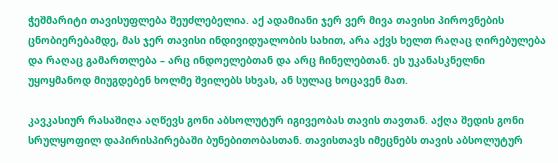ჭეშმარიტი თავისუფლება შეუძლებელია. აქ ადამიანი ჯერ ვერ მივა თავისი პიროვნების ცნობიერებამდე, მას ჯერ თავისი ინდივიდუალობის სახით, არა აქვს ხელთ რაღაც ღირებულება და რაღაც გამართლება – არც ინდოელებთან და არც ჩინელებთან. ეს უკანასკნელნი უყოყმანოდ მიუგდებენ ხოლმე შვილებს სხვას, ან სულაც ხოცავენ მათ.

კავკასიურ რასაშიღა აღწევს გონი აბსოლუტურ იგივეობას თავის თავთან. აქღა შედის გონი სრულყოფილ დაპირისპირებაში ბუნებითობასთან. თავისთავს იმეცნებს თავის აბსოლუტურ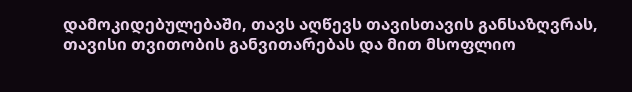დამოკიდებულებაში, თავს აღწევს თავისთავის განსაზღვრას, თავისი თვითობის განვითარებას და მით მსოფლიო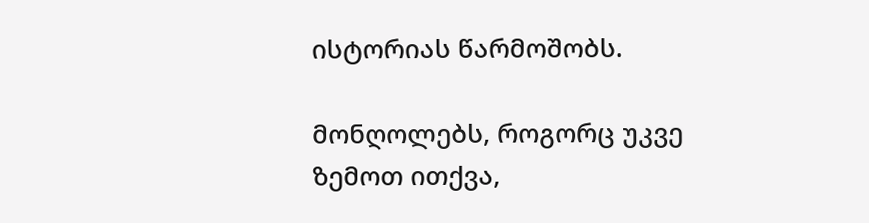ისტორიას წარმოშობს.

მონღოლებს, როგორც უკვე ზემოთ ითქვა,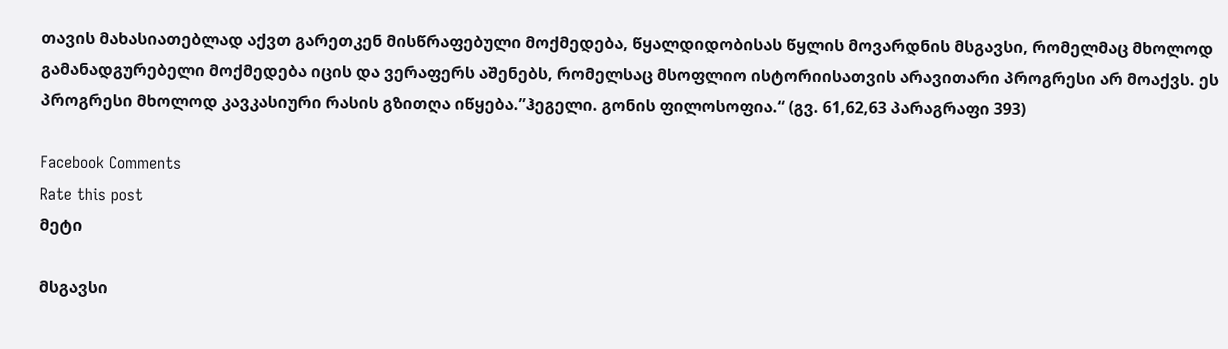თავის მახასიათებლად აქვთ გარეთკენ მისწრაფებული მოქმედება, წყალდიდობისას წყლის მოვარდნის მსგავსი, რომელმაც მხოლოდ გამანადგურებელი მოქმედება იცის და ვერაფერს აშენებს, რომელსაც მსოფლიო ისტორიისათვის არავითარი პროგრესი არ მოაქვს. ეს პროგრესი მხოლოდ კავკასიური რასის გზითღა იწყება.”ჰეგელი. გონის ფილოსოფია.“ (გვ. 61,62,63 პარაგრაფი 393)

Facebook Comments
Rate this post
მეტი

მსგავსი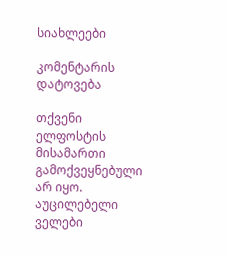სიახლეები

კომენტარის დატოვება

თქვენი ელფოსტის მისამართი გამოქვეყნებული არ იყო. აუცილებელი ველები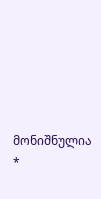მონიშნულია *